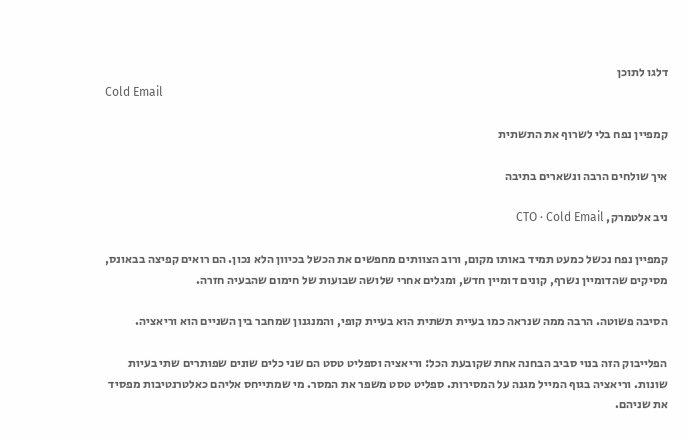דלגו לתוכן
Cold Email

קמפיין נפח בלי לשרוף את התשתית

איך שולחים הרבה ונשארים בתיבה

ניב אלטמרק, CTO · Cold Email

קמפיין נפח נכשל כמעט תמיד באותו מקום, ורוב הצוותים מחפשים את הכשל בכיוון הלא נכון. הם רואים קפיצה בבאונס, מסיקים שהדומיין נשרף, קונים דומיין חדש, ומגלים אחרי שלושה שבועות של חימום שהבעיה חזרה.

הסיבה פשוטה. הרבה ממה שנראה כמו בעיית תשתית הוא בעיית קופי, והמנגנון שמחבר בין השניים הוא וריאציה.

הפלייבוק הזה בנוי סביב הבחנה אחת שקובעת הכל: וריאציה וספליט טסט הם שני כלים שונים שפותרים שתי בעיות שונות. וריאציה בגוף המייל מגנה על המסירות. ספליט טסט משפר את המסר. מי שמתייחס אליהם כאלטרנטיבות מפסיד את שניהם.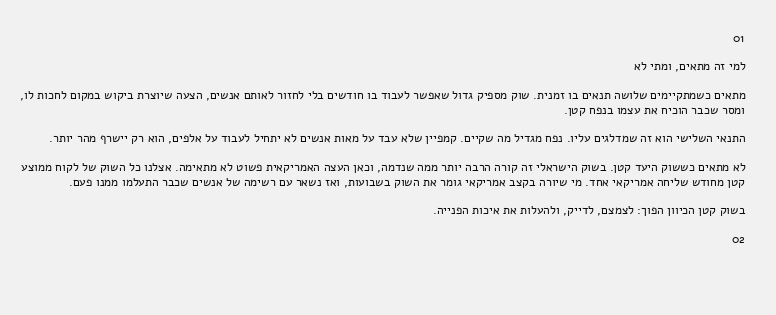01

למי זה מתאים, ומתי לא

מתאים כשמתקיימים שלושה תנאים בו זמנית. שוק מספיק גדול שאפשר לעבוד בו חודשים בלי לחזור לאותם אנשים, הצעה שיוצרת ביקוש במקום לחכות לו, ומסר שכבר הוכיח את עצמו בנפח קטן.

התנאי השלישי הוא זה שמדלגים עליו. נפח מגדיל מה שקיים. קמפיין שלא עבד על מאות אנשים לא יתחיל לעבוד על אלפים, הוא רק יישרף מהר יותר.

לא מתאים כששוק היעד קטן. בשוק הישראלי זה קורה הרבה יותר ממה שנדמה, וכאן העצה האמריקאית פשוט לא מתאימה. אצלנו כל השוק של לקוח ממוצע קטן מחודש שליחה אמריקאי אחד. מי שיורה בקצב אמריקאי גומר את השוק בשבועות, ואז נשאר עם רשימה של אנשים שכבר התעלמו ממנו פעם.

בשוק קטן הכיוון הפוך: לצמצם, לדייק, ולהעלות את איכות הפנייה.

02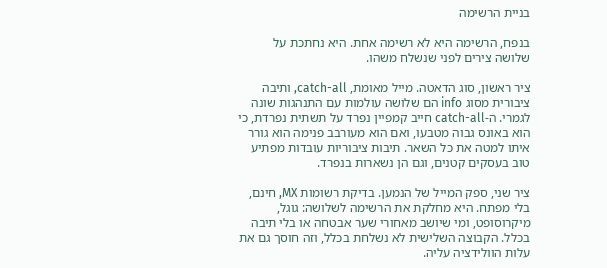בניית הרשימה

בנפח, הרשימה היא לא רשימה אחת. היא נחתכת על שלושה צירים לפני שנשלח משהו.

ציר ראשון, סוג הדאטה. מייל מאומת, catch-all, ותיבה ציבורית מסוג info הם שלושה עולמות עם התנהגות שונה לגמרי. ה-catch-all חייב קמפיין נפרד על תשתית נפרדת, כי הוא באונס גבוה מטבעו, ואם הוא מעורבב פנימה הוא גורר איתו למטה את כל השאר. תיבות ציבוריות עובדות מפתיע טוב בעסקים קטנים, וגם הן נשארות בנפרד.

ציר שני, ספק המייל של הנמען. בדיקת רשומות MX, חינם, בלי מפתח. היא מחלקת את הרשימה לשלושה: גוגל, מיקרוסופט, ומי שיושב מאחורי שער אבטחה או בלי תיבה בכלל. הקבוצה השלישית לא נשלחת בכלל, וזה חוסך גם את עלות הוולידציה עליה.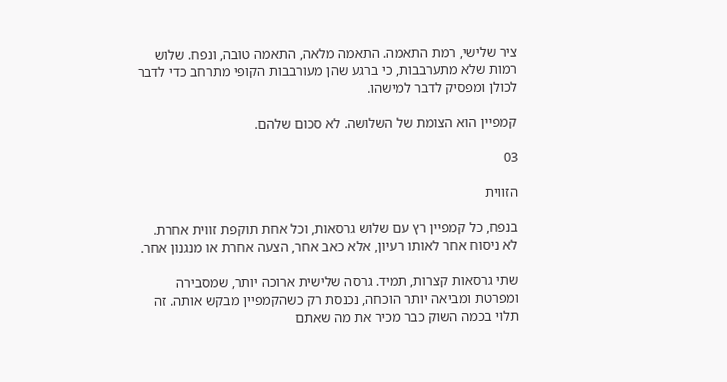ציר שלישי, רמת התאמה. התאמה מלאה, התאמה טובה, ונפח. שלוש רמות שלא מתערבבות, כי ברגע שהן מעורבבות הקופי מתרחב כדי לדבר לכולן ומפסיק לדבר למישהו.

קמפיין הוא הצומת של השלושה. לא סכום שלהם.

03

הזווית

בנפח, כל קמפיין רץ עם שלוש גרסאות, וכל אחת תוקפת זווית אחרת. לא ניסוח אחר לאותו רעיון, אלא כאב אחר, הצעה אחרת או מנגנון אחר.

שתי גרסאות קצרות, תמיד. גרסה שלישית ארוכה יותר, שמסבירה ומפרטת ומביאה יותר הוכחה, נכנסת רק כשהקמפיין מבקש אותה. זה תלוי בכמה השוק כבר מכיר את מה שאתם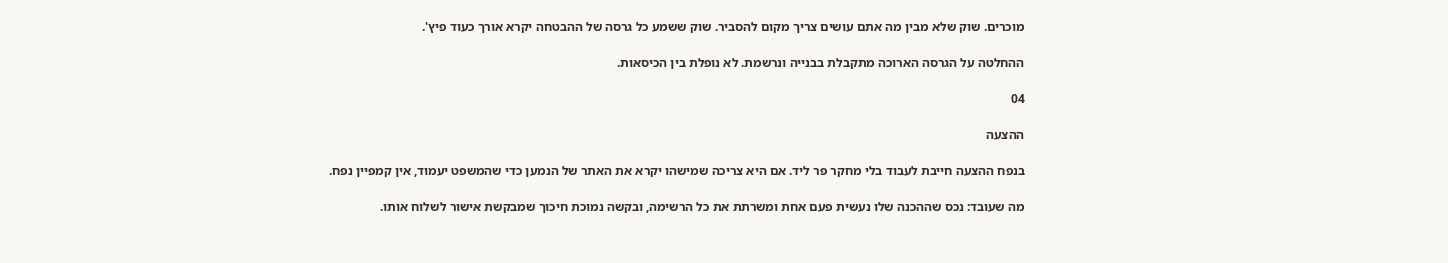מוכרים. שוק שלא מבין מה אתם עושים צריך מקום להסביר. שוק ששמע כל גרסה של ההבטחה יקרא אורך כעוד פיץ'.

ההחלטה על הגרסה הארוכה מתקבלת בבנייה ונרשמת. לא נופלת בין הכיסאות.

04

ההצעה

בנפח ההצעה חייבת לעבוד בלי מחקר פר ליד. אם היא צריכה שמישהו יקרא את האתר של הנמען כדי שהמשפט יעמוד, אין קמפיין נפח.

מה שעובד: נכס שההכנה שלו נעשית פעם אחת ומשרתת את כל הרשימה, ובקשה נמוכת חיכוך שמבקשת אישור לשלוח אותו.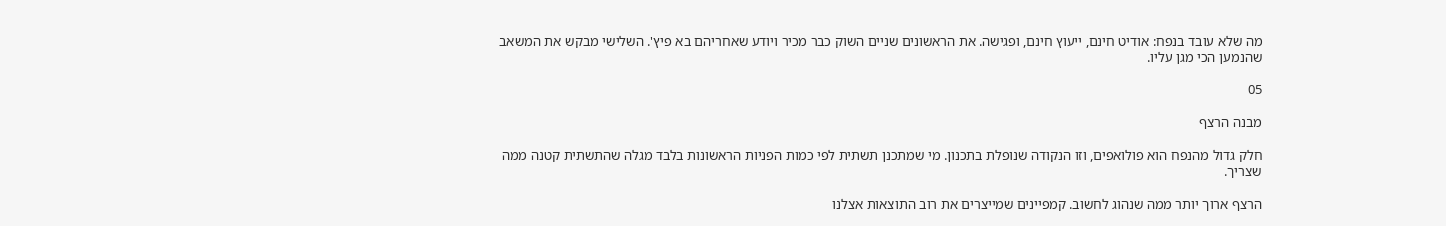מה שלא עובד בנפח: אודיט חינם, ייעוץ חינם, ופגישה. את הראשונים שניים השוק כבר מכיר ויודע שאחריהם בא פיץ'. השלישי מבקש את המשאב שהנמען הכי מגן עליו.

05

מבנה הרצף

חלק גדול מהנפח הוא פולואפים, וזו הנקודה שנופלת בתכנון. מי שמתכנן תשתית לפי כמות הפניות הראשונות בלבד מגלה שהתשתית קטנה ממה שצריך.

הרצף ארוך יותר ממה שנהוג לחשוב. קמפיינים שמייצרים את רוב התוצאות אצלנו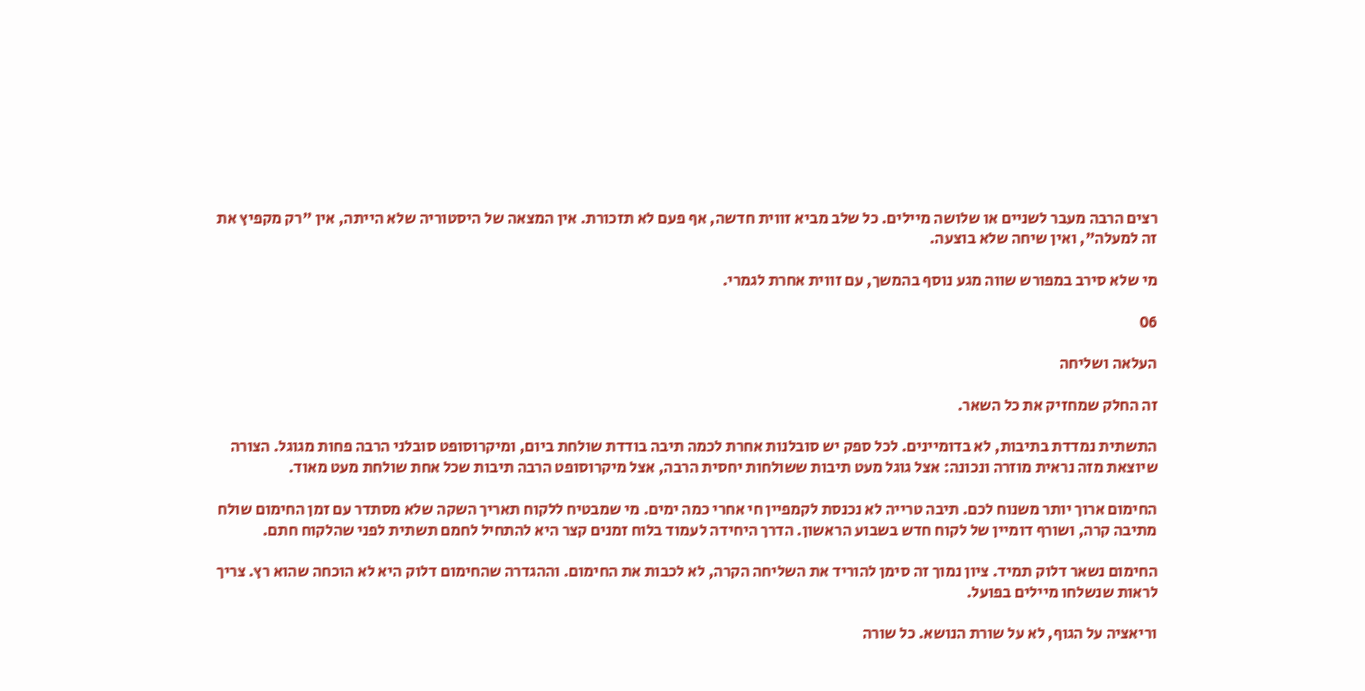רצים הרבה מעבר לשניים או שלושה מיילים. כל שלב מביא זווית חדשה, אף פעם לא תזכורת. אין המצאה של היסטוריה שלא הייתה, אין "רק מקפיץ את זה למעלה", ואין שיחה שלא בוצעה.

מי שלא סירב במפורש שווה מגע נוסף בהמשך, עם זווית אחרת לגמרי.

06

העלאה ושליחה

זה החלק שמחזיק את כל השאר.

התשתית נמדדת בתיבות, לא בדומיינים. לכל ספק יש סובלנות אחרת לכמה תיבה בודדת שולחת ביום, ומיקרוסופט סובלני הרבה פחות מגוגל. הצורה שיוצאת מזה נראית מוזרה ונכונה: אצל גוגל מעט תיבות ששולחות יחסית הרבה, אצל מיקרוסופט הרבה תיבות שכל אחת שולחת מעט מאוד.

החימום ארוך יותר משנוח לכם. תיבה טרייה לא נכנסת לקמפיין חי אחרי כמה ימים. מי שמבטיח ללקוח תאריך השקה שלא מסתדר עם זמן החימום שולח מתיבה קרה, ושורף דומיין של לקוח חדש בשבוע הראשון. הדרך היחידה לעמוד בלוח זמנים קצר היא להתחיל לחמם תשתית לפני שהלקוח חתם.

החימום נשאר דלוק תמיד. ציון נמוך זה סימן להוריד את השליחה הקרה, לא לכבות את החימום. וההגדרה שהחימום דלוק היא לא הוכחה שהוא רץ. צריך לראות שנשלחו מיילים בפועל.

וריאציה על הגוף, לא על שורת הנושא. כל שורה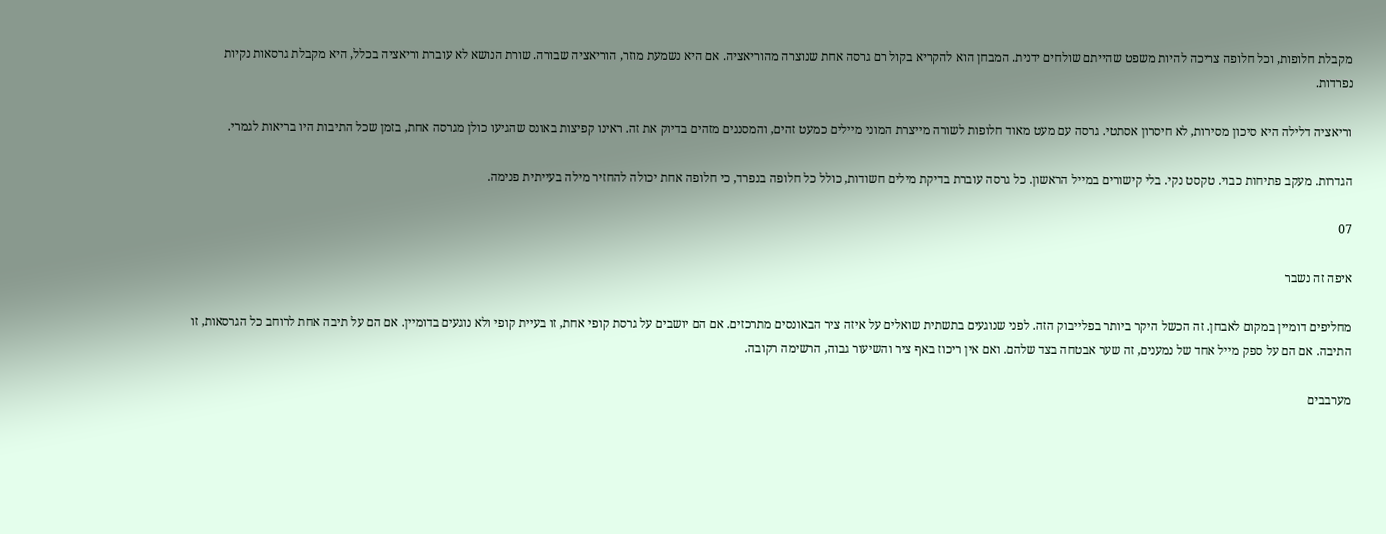מקבלת חלופות, וכל חלופה צריכה להיות משפט שהייתם שולחים ידנית. המבחן הוא להקריא בקול רם גרסה אחת שנוצרה מהוריאציה. אם היא נשמעת מוזר, הוריאציה שבורה. שורת הנושא לא עוברת וריאציה בכלל, היא מקבלת גרסאות נקיות נפרדות.

וריאציה דלילה היא סיכון מסירות, לא חיסרון אסתטי. גרסה עם מעט מאוד חלופות לשורה מייצרת המוני מיילים כמעט זהים, והמסננים מזהים בדיוק את זה. ראינו קפיצות באונס שהגיעו כולן מגרסה אחת, בזמן שכל התיבות היו בריאות לגמרי.

הגדרות. מעקב פתיחות כבוי. טקסט נקי. בלי קישורים במייל הראשון. כל גרסה עוברת בדיקת מילים חשודות, כולל כל חלופה בנפרד, כי חלופה אחת יכולה להחזיר מילה בעייתית פנימה.

07

איפה זה נשבר

מחליפים דומיין במקום לאבחן. זה הכשל היקר ביותר בפלייבוק הזה. לפני שנוגעים בתשתית שואלים על איזה ציר הבאונסים מתרכזים. אם הם יושבים על גרסת קופי אחת, זו בעיית קופי ולא נוגעים בדומיין. אם הם על תיבה אחת לרוחב כל הגרסאות, זו התיבה. אם הם על ספק מייל אחד של נמענים, זה שער אבטחה בצד שלהם. ואם אין ריכוז באף ציר והשיעור גבוה, הרשימה רקובה.

מערבבים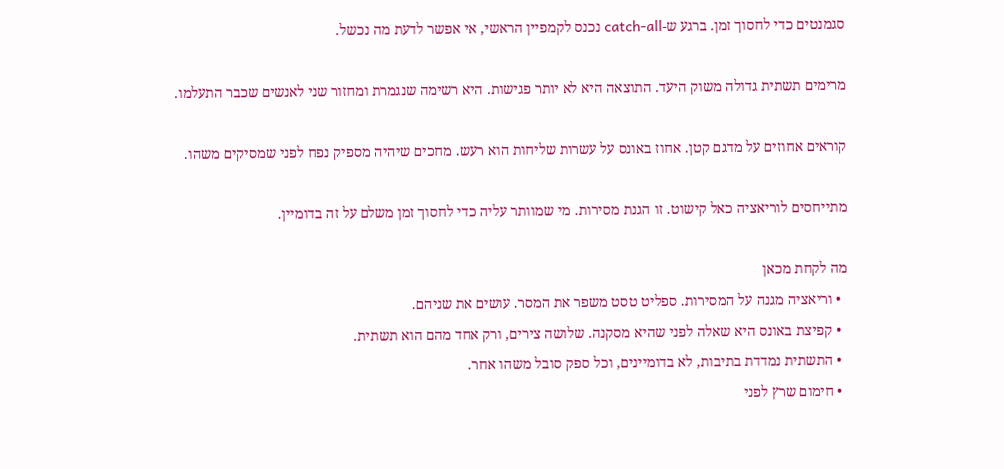סגמנטים כדי לחסוך זמן. ברגע ש-catch-all נכנס לקמפיין הראשי, אי אפשר לדעת מה נכשל.

מרימים תשתית גדולה משוק היעד. התוצאה היא לא יותר פגישות. היא רשימה שנגמרת ומחזור שני לאנשים שכבר התעלמו.

קוראים אחוזים על מדגם קטן. אחוז באונס על עשרות שליחות הוא רעש. מחכים שיהיה מספיק נפח לפני שמסיקים משהו.

מתייחסים לוריאציה כאל קישוט. זו הגנת מסירות. מי שמוותר עליה כדי לחסוך זמן משלם על זה בדומיין.

מה לקחת מכאן
  • וריאציה מגנה על המסירות. ספליט טסט משפר את המסר. עושים את שניהם.
  • קפיצת באונס היא שאלה לפני שהיא מסקנה. שלושה צירים, ורק אחד מהם הוא תשתית.
  • התשתית נמדדת בתיבות, לא בדומיינים, וכל ספק סובל משהו אחר.
  • חימום שרץ לפני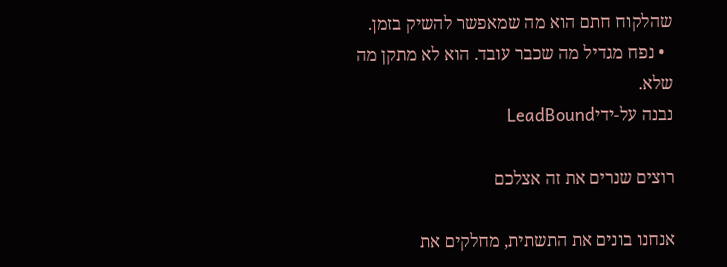שהלקוח חתם הוא מה שמאפשר להשיק בזמן.
  • נפח מגדיל מה שכבר עובד. הוא לא מתקן מה שלא.
נבנה על-ידיLeadBound

רוצים שנרים את זה אצלכם

אנחנו בונים את התשתית, מחלקים את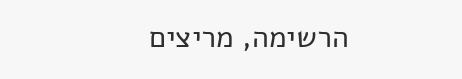הרשימה, מריצים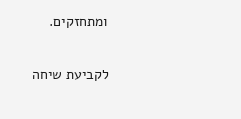ומתחזקים.

לקביעת שיחה